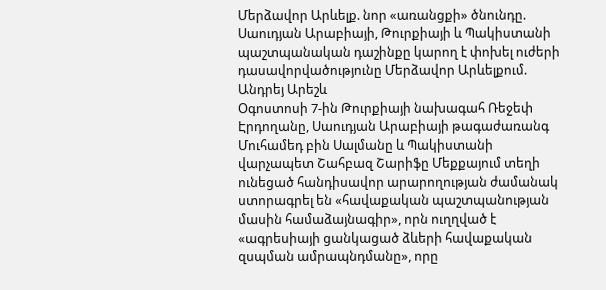Մերձավոր Արևելք. նոր «առանցքի» ծնունդը. Սաուդյան Արաբիայի, Թուրքիայի և Պակիստանի պաշտպանական դաշինքը կարող է փոխել ուժերի դասավորվածությունը Մերձավոր Արևելքում. Անդրեյ Արեշև
Օգոստոսի 7-ին Թուրքիայի նախագահ Ռեջեփ Էրդողանը, Սաուդյան Արաբիայի թագաժառանգ Մուհամեդ բին Սալմանը և Պակիստանի վարչապետ Շահբազ Շարիֆը Մեքքայում տեղի ունեցած հանդիսավոր արարողության ժամանակ ստորագրել են «հավաքական պաշտպանության մասին համաձայնագիր», որն ուղղված է «ագրեսիայի ցանկացած ձևերի հավաքական զսպման ամրապնդմանը», որը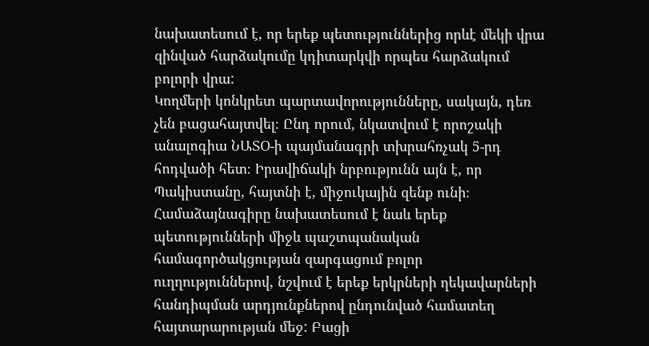նախատեսում է, որ երեք պետություններից որևէ մեկի վրա զինված հարձակումը կդիտարկվի որպես հարձակում բոլորի վրա:
Կողմերի կոնկրետ պարտավորությունները, սակայն, դեռ չեն բացահայտվել։ Ընդ որում, նկատվում է որոշակի անալոգիա ՆԱՏՕ-ի պայմանագրի տխրահռչակ 5-րդ հոդվածի հետ։ Իրավիճակի նրբությունն այն է, որ Պակիստանը, հայտնի է, միջուկային զենք ունի։ Համաձայնագիրը նախատեսում է նաև երեք պետությունների միջև պաշտպանական համագործակցության զարգացում բոլոր ուղղություններով, նշվում է երեք երկրների ղեկավարների հանդիպման արդյունքներով ընդունված համատեղ հայտարարության մեջ: Բացի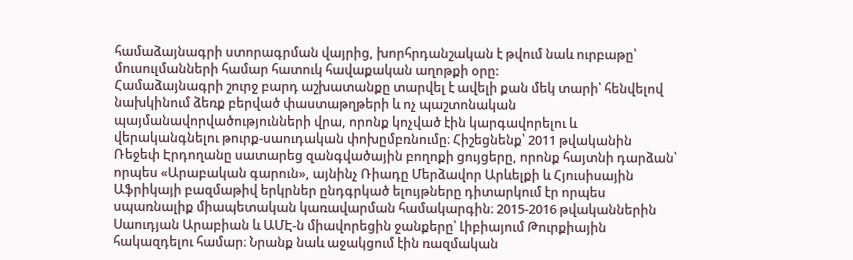համաձայնագրի ստորագրման վայրից, խորհրդանշական է թվում նաև ուրբաթը՝ մուսուլմանների համար հատուկ հավաքական աղոթքի օրը:
Համաձայնագրի շուրջ բարդ աշխատանքը տարվել է ավելի քան մեկ տարի՝ հենվելով նախկինում ձեռք բերված փաստաթղթերի և ոչ պաշտոնական պայմանավորվածությունների վրա, որոնք կոչված էին կարգավորելու և վերականգնելու թուրք-սաուդական փոխըմբռնումը։ Հիշեցնենք՝ 2011 թվականին Ռեջեփ Էրդողանը սատարեց զանգվածային բողոքի ցույցերը, որոնք հայտնի դարձան՝ որպես «Արաբական գարուն», այնինչ Ռիադը Մերձավոր Արևելքի և Հյուսիսային Աֆրիկայի բազմաթիվ երկրներ ընդգրկած ելույթները դիտարկում էր որպես սպառնալիք միապետական կառավարման համակարգին։ 2015-2016 թվականներին Սաուդյան Արաբիան և ԱՄԷ-ն միավորեցին ջանքերը՝ Լիբիայում Թուրքիային հակազդելու համար։ Նրանք նաև աջակցում էին ռազմական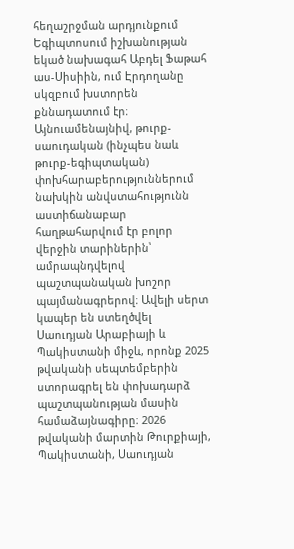հեղաշրջման արդյունքում Եգիպտոսում իշխանության եկած նախագահ Աբդել Ֆաթահ աս-Սիսիին, ում Էրդողանը սկզբում խստորեն քննադատում էր։
Այնուամենայնիվ, թուրք-սաուդական (ինչպես նաև թուրք-եգիպտական) փոխհարաբերություններում նախկին անվստահությունն աստիճանաբար հաղթահարվում էր բոլոր վերջին տարիներին՝ ամրապնդվելով պաշտպանական խոշոր պայմանագրերով։ Ավելի սերտ կապեր են ստեղծվել Սաուդյան Արաբիայի և Պակիստանի միջև, որոնք 2025 թվականի սեպտեմբերին ստորագրել են փոխադարձ պաշտպանության մասին համաձայնագիրը։ 2026 թվականի մարտին Թուրքիայի, Պակիստանի, Սաուդյան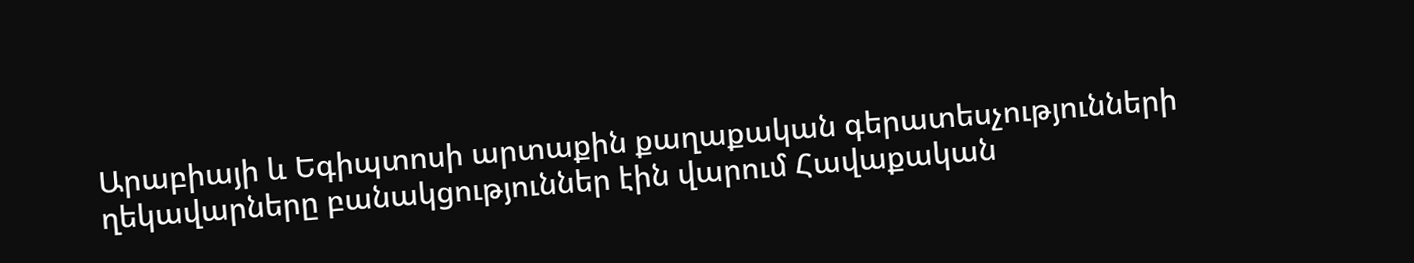Արաբիայի և Եգիպտոսի արտաքին քաղաքական գերատեսչությունների ղեկավարները բանակցություններ էին վարում Հավաքական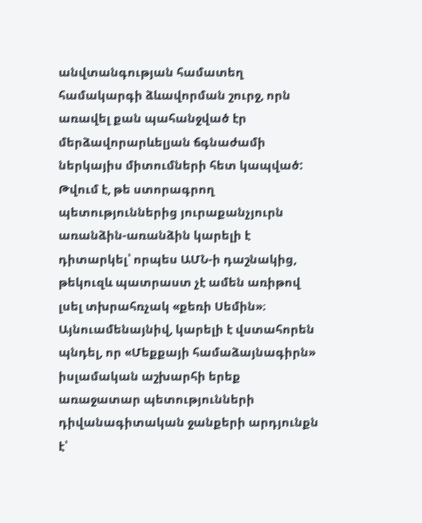անվտանգության համատեղ համակարգի ձևավորման շուրջ, որն առավել քան պահանջված էր մերձավորարևելյան ճգնաժամի ներկայիս միտումների հետ կապված:
Թվում է, թե ստորագրող պետություններից յուրաքանչյուրն առանձին-առանձին կարելի է դիտարկել՝ որպես ԱՄՆ-ի դաշնակից, թեկուզև պատրաստ չէ ամեն առիթով լսել տխրահռչակ «քեռի Սեմին»։ Այնուամենայնիվ, կարելի է վստահորեն պնդել, որ «Մեքքայի համաձայնագիրն» իսլամական աշխարհի երեք առաջատար պետությունների դիվանագիտական ջանքերի արդյունքն է՝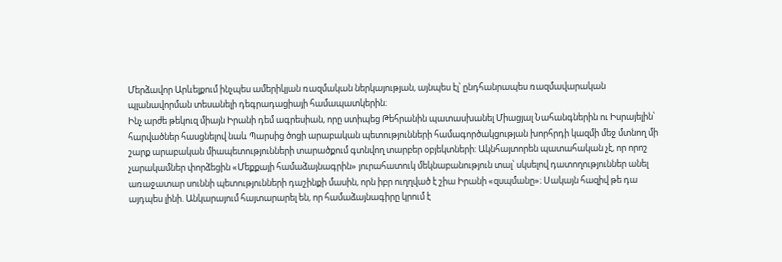Մերձավոր Արևելքում ինչպես ամերիկյան ռազմական ներկայության, այնպես էլ՝ ընդհանրապես ռազմավարական պլանավորման տեսանելի դեգրադացիայի համապատկերին։
Ինչ արժե թեկուզ միայն Իրանի դեմ ագրեսիան, որը ստիպեց Թեհրանին պատասխանել Միացյալ Նահանգներին ու Իսրայելին՝ հարվածներ հասցնելով նաև Պարսից ծոցի արաբական պետությունների համագործակցության խորհրդի կազմի մեջ մտնող մի շարք արաբական միապետությունների տարածքում գտնվող տարբեր օբյեկտների: Ակնհայտորեն պատահական չէ, որ որոշ չարակամներ փորձեցին «Մեքքայի համաձայնագրին» յուրահատուկ մեկնաբանություն տալ՝ սկսելով դատողություններ անել առաջատար սուննի պետությունների դաշինքի մասին, որն իբր ուղղված է շիա Իրանի «զսպմանը»։ Սակայն հազիվ թե դա այդպես լինի. Անկարայում հայտարարել են, որ համաձայնագիրը կրում է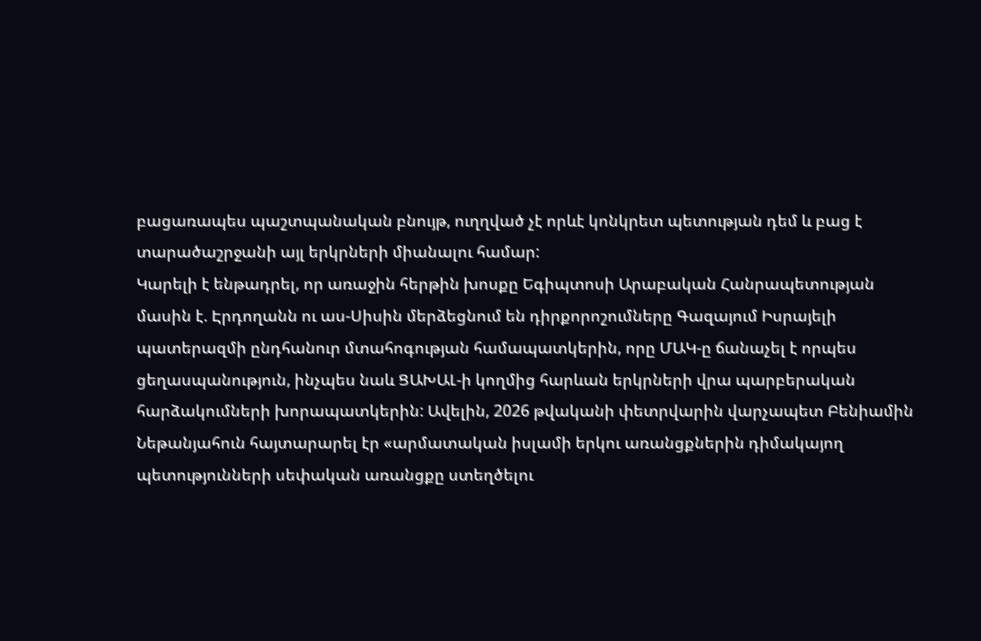բացառապես պաշտպանական բնույթ, ուղղված չէ որևէ կոնկրետ պետության դեմ և բաց է տարածաշրջանի այլ երկրների միանալու համար:
Կարելի է ենթադրել, որ առաջին հերթին խոսքը Եգիպտոսի Արաբական Հանրապետության մասին է. Էրդողանն ու աս-Սիսին մերձեցնում են դիրքորոշումները Գազայում Իսրայելի պատերազմի ընդհանուր մտահոգության համապատկերին, որը ՄԱԿ-ը ճանաչել է որպես ցեղասպանություն, ինչպես նաև ՑԱԽԱԼ-ի կողմից հարևան երկրների վրա պարբերական հարձակումների խորապատկերին: Ավելին, 2026 թվականի փետրվարին վարչապետ Բենիամին Նեթանյահուն հայտարարել էր «արմատական իսլամի երկու առանցքներին դիմակայող պետությունների սեփական առանցքը ստեղծելու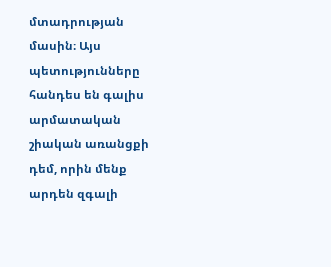մտադրության մասին։ Այս պետությունները հանդես են գալիս արմատական շիական առանցքի դեմ, որին մենք արդեն զգալի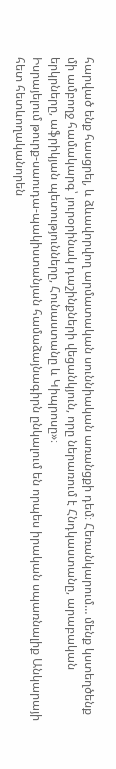հարված ենք հասցրել, և ձևավորվող արմատական սուննիական առանցքի դեմ։ Հեռանկարում… մենք կստեղծենք մի ամբողջ համակարգ՝ յուրօրինակ դաշինքների վեցանկյուն, որը ներառում է Հնդկաստանը, արաբական երկրները, աֆրիկյան պետությունները, Հունաստանը և Կիպրոսը»։
Իսրայելում թուրք-սաուդա-պակիստանյան համաձայնագիրն ընկալում են որպես իրական սպառնալիք Անկարայի հետ հետևողականորեն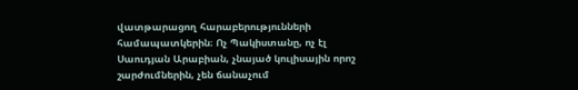վատթարացող հարաբերությունների համապատկերին։ Ոչ Պակիստանը, ոչ էլ Սաուդյան Արաբիան, չնայած կուլիսային որոշ շարժումներին, չեն ճանաչում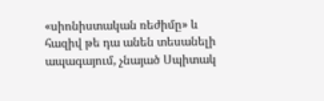«սիոնիստական ռեժիմը» և հազիվ թե դա անեն տեսանելի ապագայում, չնայած Սպիտակ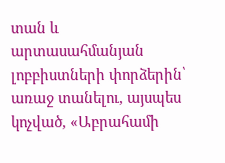տան և արտասահմանյան լոբբիստների փորձերին՝ առաջ տանելու, այսպես կոչված, «Աբրահամի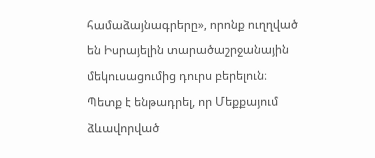համաձայնագրերը», որոնք ուղղված են Իսրայելին տարածաշրջանային մեկուսացումից դուրս բերելուն։
Պետք է ենթադրել, որ Մեքքայում ձևավորված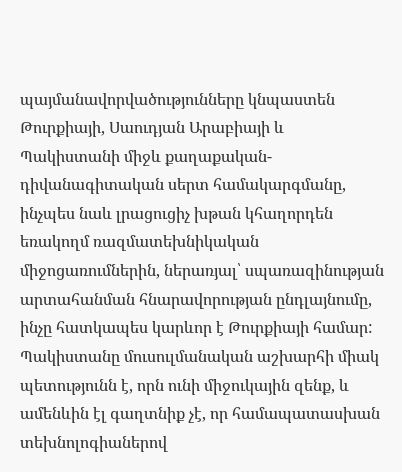պայմանավորվածությունները կնպաստեն Թուրքիայի, Սաուդյան Արաբիայի և Պակիստանի միջև քաղաքական-դիվանագիտական սերտ համակարգմանը, ինչպես նաև լրացուցիչ խթան կհաղորդեն եռակողմ ռազմատեխնիկական միջոցառումներին, ներառյալ՝ սպառազինության արտահանման հնարավորության ընդլայնումը, ինչը հատկապես կարևոր է Թուրքիայի համար:
Պակիստանը մուսուլմանական աշխարհի միակ պետությունն է, որն ունի միջուկային զենք, և ամենևին էլ գաղտնիք չէ, որ համապատասխան տեխնոլոգիաներով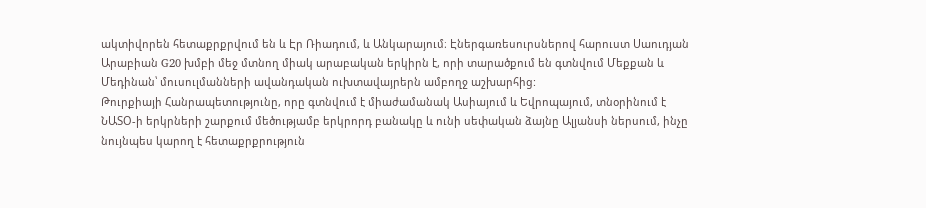ակտիվորեն հետաքրքրվում են և Էր Ռիադում, և Անկարայում։ Էներգառեսուրսներով հարուստ Սաուդյան Արաբիան G20 խմբի մեջ մտնող միակ արաբական երկիրն է, որի տարածքում են գտնվում Մեքքան և Մեդինան՝ մուսուլմանների ավանդական ուխտավայրերն ամբողջ աշխարհից:
Թուրքիայի Հանրապետությունը, որը գտնվում է միաժամանակ Ասիայում և Եվրոպայում, տնօրինում է ՆԱՏՕ-ի երկրների շարքում մեծությամբ երկրորդ բանակը և ունի սեփական ձայնը Ալյանսի ներսում, ինչը նույնպես կարող է հետաքրքրություն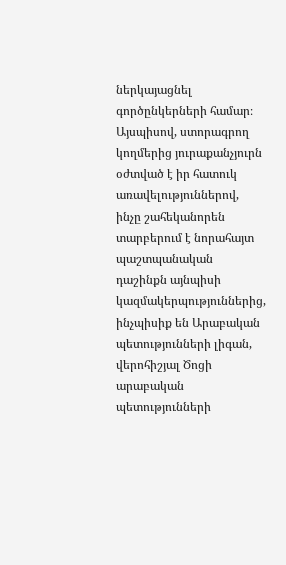ներկայացնել գործընկերների համար։ Այսպիսով, ստորագրող կողմերից յուրաքանչյուրն օժտված է իր հատուկ առավելություններով, ինչը շահեկանորեն տարբերում է նորահայտ պաշտպանական դաշինքն այնպիսի կազմակերպություններից, ինչպիսիք են Արաբական պետությունների լիգան, վերոհիշյալ Ծոցի արաբական պետությունների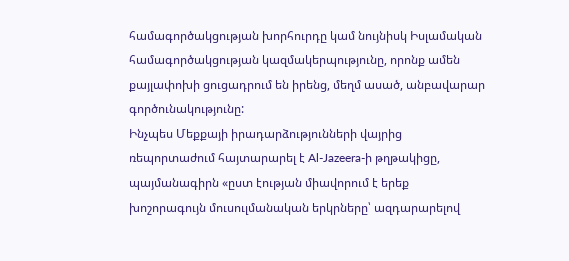համագործակցության խորհուրդը կամ նույնիսկ Իսլամական համագործակցության կազմակերպությունը, որոնք ամեն քայլափոխի ցուցադրում են իրենց, մեղմ ասած, անբավարար գործունակությունը:
Ինչպես Մեքքայի իրադարձությունների վայրից ռեպորտաժում հայտարարել է Al-Jazeera-ի թղթակիցը, պայմանագիրն «ըստ էության միավորում է երեք խոշորագույն մուսուլմանական երկրները՝ ազդարարելով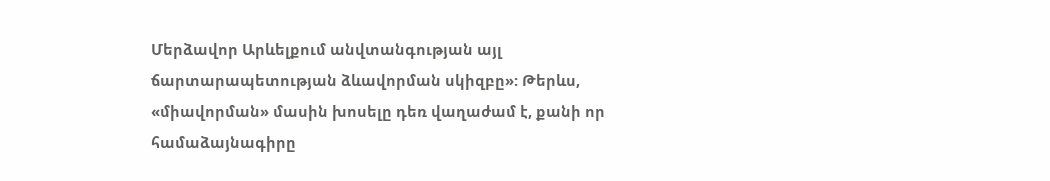Մերձավոր Արևելքում անվտանգության այլ ճարտարապետության ձևավորման սկիզբը»: Թերևս, «միավորման» մասին խոսելը դեռ վաղաժամ է, քանի որ համաձայնագիրը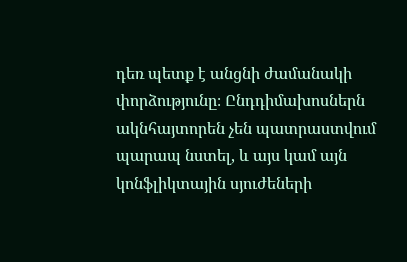դեռ պետք է անցնի ժամանակի փորձությունը։ Ընդդիմախոսներն ակնհայտորեն չեն պատրաստվում պարապ նստել, և այս կամ այն կոնֆլիկտային սյուժեների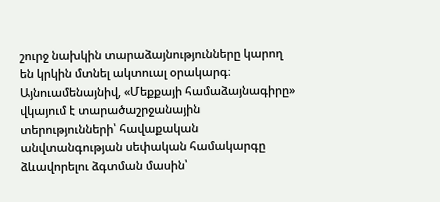շուրջ նախկին տարաձայնությունները կարող են կրկին մտնել ակտուալ օրակարգ։ Այնուամենայնիվ, «Մեքքայի համաձայնագիրը» վկայում է տարածաշրջանային տերությունների՝ հավաքական անվտանգության սեփական համակարգը ձևավորելու ձգտման մասին՝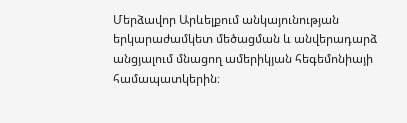Մերձավոր Արևելքում անկայունության երկարաժամկետ մեծացման և անվերադարձ անցյալում մնացող ամերիկյան հեգեմոնիայի համապատկերին։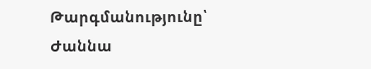Թարգմանությունը՝ Ժաննա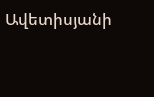Ավետիսյանի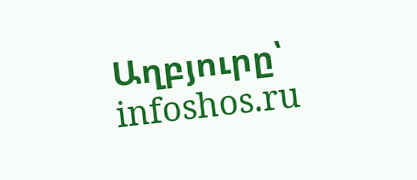Աղբյուրը՝ infoshos.ru